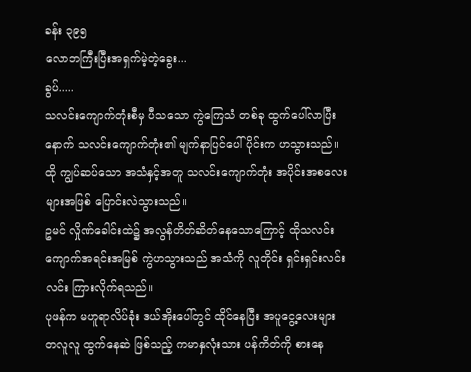ခန်း ၃၉၅
လောဘကြီးပြီးအရှက်မဲ့တဲ့ခွေး...
ခွပ်.....
သလင်းကျောက်တုံးစီမှ ပီသသော ကွဲကြေသံ တစ်ခု ထွက်ပေါ်လာပြီးနောက် သလင်းကျောက်တုံး၏ မျက်နာပြင်ပေါ်ပိုင်းက ဟသွားသည်။ထို ကျွပ်ဆပ်သော အသံနှင့်အတူ သလင်းကျောက်တုံး အပိုင်းအစလေးများအဖြစ် ပြောင်းလဲသွားသည်။
ဥမင် လှိုဏ်ခေါင်းထဲ၌ အလွန်တိတ်ဆိတ်နေသောကြောင့် ထိုသလင်းကျောက်အရင်းအမြစ် ကွဲဟသွားသည် အသံကို လူတိုင်း ရှင်းရှင်းလင်းလင်း ကြားလိုက်ရသည်။
ပုဖန်က မဟူရာလိပ်ခုံး ဒယ်အိုးပေါ်တွင် ထိုင်နေပြီး အပူငွေ့လေးများ တလူလူ ထွက်နေဆဲ ဖြစ်သည့် ကမာနှလုံးသား ပန်ကိတ်ကို စားနေ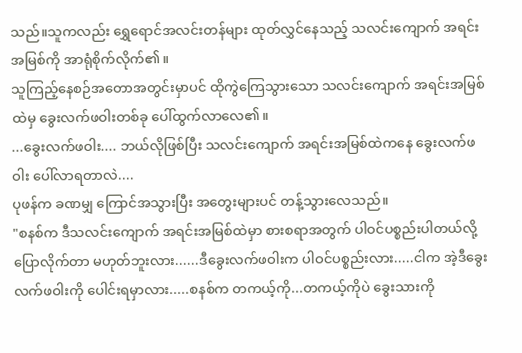သည်။သူကလည်း ရွှေရောင်အလင်းတန်များ ထုတ်လွှင်နေသည့် သလင်းကျောက် အရင်းအမြစ်ကို အာရုံစိုက်လိုက်၏။
သူကြည့်နေစဉ်အတောအတွင်းမှာပင် ထိုကွဲကြေသွားသော သလင်းကျောက် အရင်းအမြစ်ထဲမှ ခွေးလက်ဖဝါးတစ်ခု ပေါ်ထွက်လာလေ၏။
...ခွေးလက်ဖဝါး.... ဘယ်လိုဖြစ်ပြီး သလင်းကျောက် အရင်းအမြစ်ထဲကနေ ခွေးလက်ဖဝါး ပေါ်လာရတာလဲ....
ပုဖန်က ခဏမျှ ကြောင်အသွားပြီး အတွေးများပင် တန့်သွားလေသည်။
"စနစ်က ဒီသလင်းကျောက် အရင်းအမြစ်ထဲမှာ စားစရာအတွက် ပါဝင်ပစ္စည်းပါတယ်လို့ ပြောလိုက်တာ မဟုတ်ဘူးလား......ဒီခွေးလက်ဖဝါးက ပါဝင်ပစ္စည်းလား.....ငါက အဲ့ဒီခွေးလက်ဖဝါးကို ပေါင်းရမှာလား.....စနစ်က တကယ့်ကို...တကယ့်ကိုပဲ ခွေးသားကို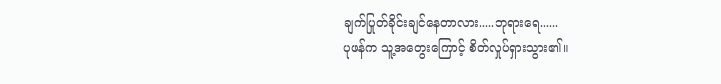ချက်ပြုတ်ခိုင်းချင်နေတာလား.....ဘုရားရေ......
ပုဖန်က သူ့အတွေးကြောင့် စိတ်လှုပ်ရှားသွား၏။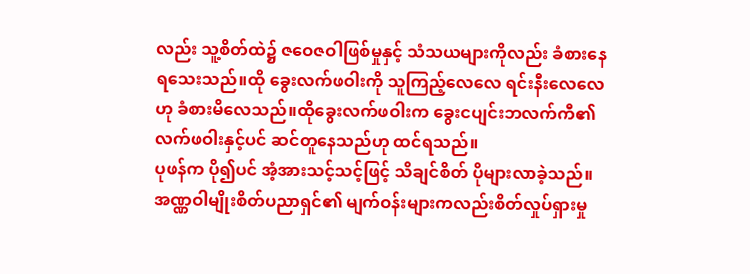လည်း သူ့စိတ်ထဲ၌ ဇဝေဇဝါဖြစ်မှုနှင့် သံသယများကိုလည်း ခံစားနေရသေးသည်။ထို ခွေးလက်ဖဝါးကို သူကြည့်လေလေ ရင်းနီးလေလေဟု ခံစားမိလေသည်။ထိုခွေးလက်ဖဝါးက ခွေးငပျင်းဘလက်ကီ၏ လက်ဖဝါးနှင့်ပင် ဆင်တူနေသည်ဟု ထင်ရသည်။
ပုဖန်က ပို၍ပင် အံ့အားသင့်သင့်ဖြင့် သိချင်စိတ် ပိုများလာခဲ့သည်။အဏ္ဏဝါမျိုးစိတ်ပညာရှင်၏ မျက်ဝန်းများကလည်းစိတ်လှုပ်ရှားမှု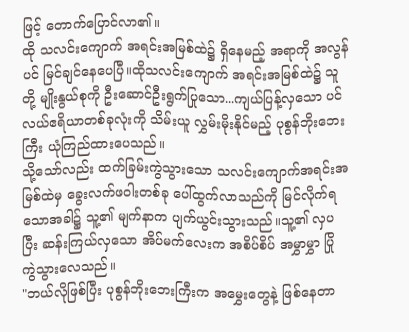ဖြင့် တောက်ပြောင်လာ၏။
ထို သလင်းကျောက် အရင်းအမြစ်ထဲ၌ ရှိနေမည့် အရာကို အလွန်ပင် မြင်ချင်နေပေပြီ။ထိုသလင်းကျောက် အရင်းအမြစ်ထဲ၌ သူတို့ မျိုးနွယ်စုကို ဦးဆောင်ဦးရွက်ပြုသော...ကျယ်ပြန့်လှသော ပင်လယ်ဧရိယာတစ်ခုလုံးကို သိမ်းယူ လွှမ်းမိုးနိုင်မည့် ပုစွန်ဘိုးဘေးကြီး ယုံကြည်ထားပေသည်။
သို့သော်လည်း ထက်ခြမ်းကွဲသွားသော သလင်းကျောက်အရင်းအမြစ်ထဲမှ ခွေးလက်ဖဝါးတစ်ခု ပေါ်ထွက်လာသည်ကို မြင်လိုက်ရသောအခါ၌ သူ့၏ မျက်နာက ပျက်ယွင်းသွားသည်။သူ့၏ လှပပြီး ဆန်းကြယ်လှသော အိပ်မက်လေးက အစိပ်စိပ် အမွှာမွှာ ပြိုကွဲသွားလေသည်။
"ဘယ်လိုဖြစ်ပြီး ပုစွန်ဘိုးဘေးကြီးက အမွှေးတွေနဲ့ ဖြစ်နေတာ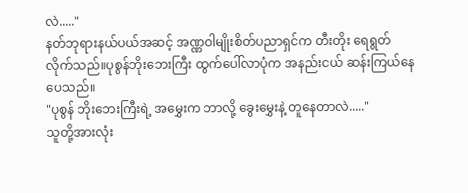လဲ....."
နတ်ဘုရားနယ်ပယ်အဆင့် အဏ္ဏဝါမျိုးစိတ်ပညာရှင်က တီးတိုး ရေရွတ်လိုက်သည်။ပုစွန်ဘိုးဘေးကြီး ထွက်ပေါ်လာပုံက အနည်းငယ် ဆန်းကြယ်နေပေသည်။
"ပုစွန် ဘိုးဘေးကြီးရဲ့ အမွှေးက ဘာလို့ ခွေးမွှေးနဲ့ တူနေတာလဲ....."
သူတို့အားလုံး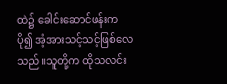ထဲ၌ ခေါင်းဆောင်ဖန်းက ပို၍ အံ့အားသင့်သင့်ဖြစ်လေသည်။သူတို့က ထိုသလင်း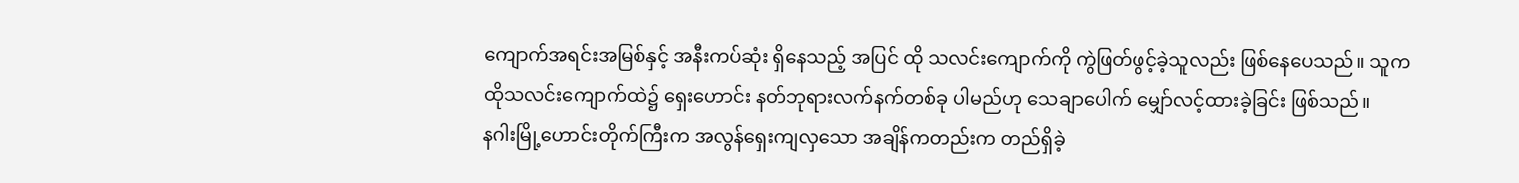ကျောက်အရင်းအမြစ်နှင့် အနီးကပ်ဆုံး ရှိနေသည့် အပြင် ထို သလင်းကျောက်ကို ကွဲဖြတ်ဖွင့်ခဲ့သူလည်း ဖြစ်နေပေသည်။ သူက ထိုသလင်းကျောက်ထဲ၌ ရှေးဟောင်း နတ်ဘုရားလက်နက်တစ်ခု ပါမည်ဟု သေချာပေါက် မျှော်လင့်ထားခဲ့ခြင်း ဖြစ်သည်။
နဂါးမြို့ဟောင်းတိုက်ကြီးက အလွန်ရှေးကျလှသော အချိန်ကတည်းက တည်ရှိခဲ့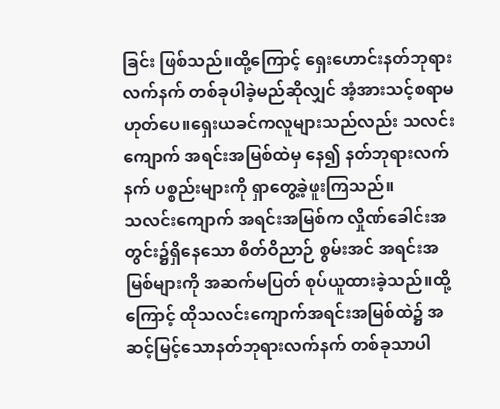ခြင်း ဖြစ်သည်။ထို့ကြောင့် ရှေးဟောင်းနတ်ဘုရားလက်နက် တစ်ခုပါခဲ့မည်ဆိုလျှင် အံ့အားသင့်စရာမဟုတ်ပေ။ရှေးယခင်ကလူများသည်လည်း သလင်းကျောက် အရင်းအမြစ်ထဲမှ နေ၍ နတ်ဘုရားလက်နက် ပစ္စည်းများကို ရှာတွေ့ခဲ့ဖူးကြသည်။
သလင်းကျောက် အရင်းအမြစ်က လှိုဏ်ခေါင်းအတွင်း၌ရှိနေသော စိတ်ဝိညာဉ် စွမ်းအင် အရင်းအမြစ်များကို အဆက်မပြတ် စုပ်ယူထားခဲ့သည်။ထို့ကြောင့် ထိုသလင်းကျောက်အရင်းအမြစ်ထဲ၌ အဆင့်မြင့်သောနတ်ဘုရားလက်နက် တစ်ခုသာပါ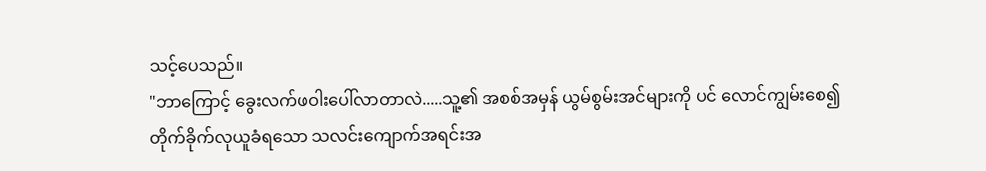သင့်ပေသည်။
"ဘာကြောင့် ခွေးလက်ဖဝါးပေါ်လာတာလဲ.....သူ့၏ အစစ်အမှန် ယွမ်စွမ်းအင်များကို ပင် လောင်ကျွမ်းစေ၍ တိုက်ခိုက်လုယူခံရသော သလင်းကျောက်အရင်းအ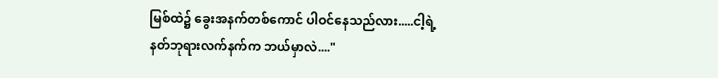မြစ်ထဲ၌ ခွေးအနက်တစ်ကောင် ပါဝင်နေသည်လား.....ငါ့ရဲ့ နတ်ဘုရားလက်နက်က ဘယ်မှာလဲ...."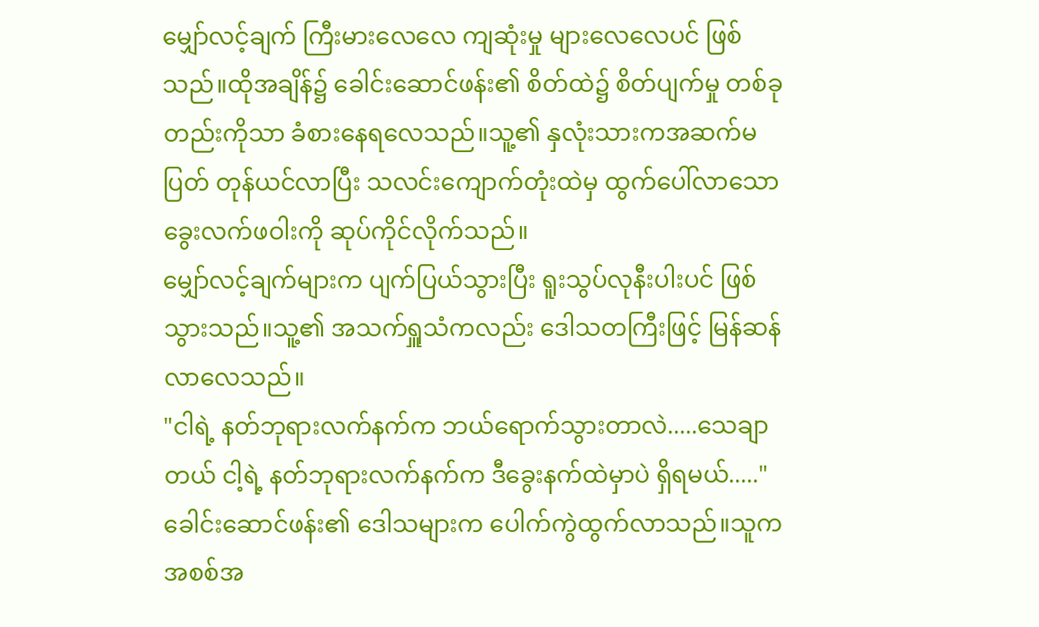မျှော်လင့်ချက် ကြီးမားလေလေ ကျဆုံးမှု များလေလေပင် ဖြစ်သည်။ထိုအချိန်၌ ခေါင်းဆောင်ဖန်း၏ စိတ်ထဲ၌ စိတ်ပျက်မှု တစ်ခုတည်းကိုသာ ခံစားနေရလေသည်။သူ့၏ နှလုံးသားကအဆက်မပြတ် တုန်ယင်လာပြီး သလင်းကျောက်တုံးထဲမှ ထွက်ပေါ်လာသော ခွေးလက်ဖဝါးကို ဆုပ်ကိုင်လိုက်သည်။
မျှော်လင့်ချက်များက ပျက်ပြယ်သွားပြီး ရူးသွပ်လုနီးပါးပင် ဖြစ်သွားသည်။သူ့၏ အသက်ရှူသံကလည်း ဒေါသတကြီးဖြင့် မြန်ဆန်လာလေသည်။
"ငါရဲ့ နတ်ဘုရားလက်နက်က ဘယ်ရောက်သွားတာလဲ.....သေချာတယ် ငါ့ရဲ့ နတ်ဘုရားလက်နက်က ဒီခွေးနက်ထဲမှာပဲ ရှိရမယ်....."
ခေါင်းဆောင်ဖန်း၏ ဒေါသများက ပေါက်ကွဲထွက်လာသည်။သူက အစစ်အ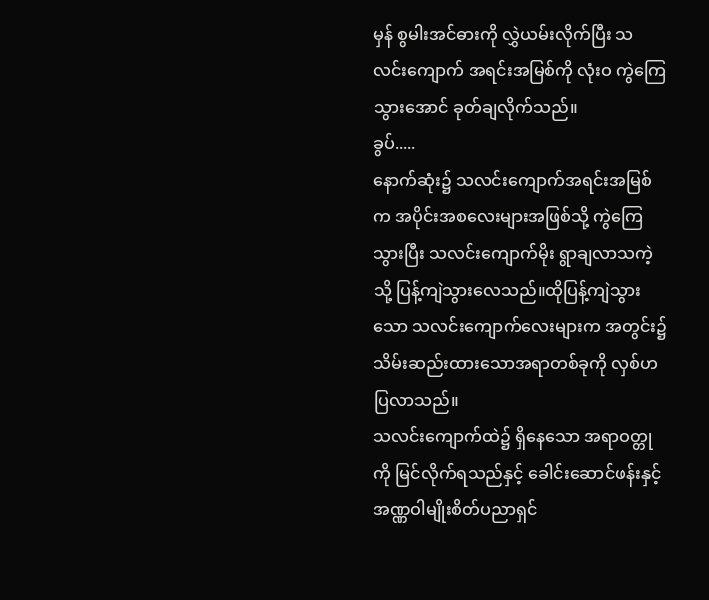မှန် စွမါးအင်ဓားကို လွှဲယမ်းလိုက်ပြီး သလင်းကျောက် အရင်းအမြစ်ကို လုံးဝ ကွဲကြေသွားအောင် ခုတ်ချလိုက်သည်။
ခွပ်.....
နောက်ဆုံး၌ သလင်းကျောက်အရင်းအမြစ်က အပိုင်းအစလေးများအဖြစ်သို့ ကွဲကြေသွားပြီး သလင်းကျောက်မိုး ရွာချလာသကဲ့သို့ ပြန့်ကျဲသွားလေသည်။ထိုပြန့်ကျဲသွားသော သလင်းကျောက်လေးများက အတွင်း၌ သိမ်းဆည်းထားသောအရာတစ်ခုကို လှစ်ဟပြလာသည်။
သလင်းကျောက်ထဲ၌ ရှိနေသော အရာဝတ္တုကို မြင်လိုက်ရသည်နှင့် ခေါင်းဆောင်ဖန်းနှင့် အဏ္ဏဝါမျိုးစိတ်ပညာရှင်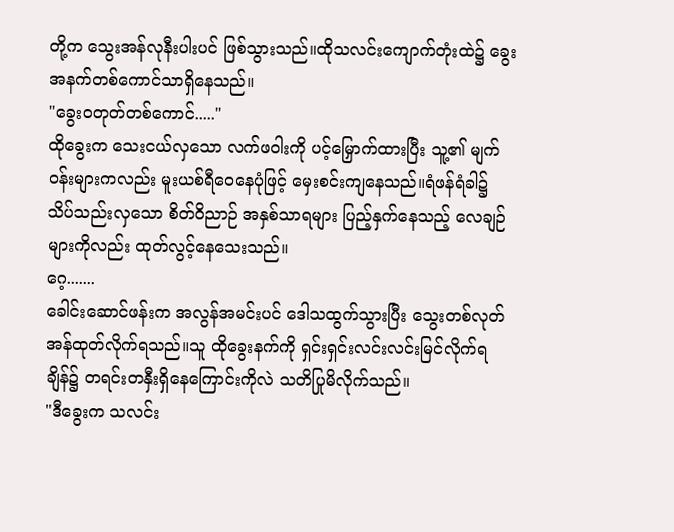တို့က သွေးအန်လုနီးပါးပင် ဖြစ်သွားသည်။ထိုသလင်းကျောက်တုံးထဲ၌ ခွေးအနက်တစ်ကောင်သာရှိနေသည်။
"ခွေးဝတုတ်တစ်ကောင်....."
ထိုခွေးက သေးငယ်လှသော လက်ဖဝါးကို ပင့်မြှောက်ထားပြီး သူ့၏ မျက်ဝန်းများကလည်း မူးယစ်ရီဝေနေပုံဖြင့် မှေးစင်းကျနေသည်။ရံဖန်ရံခါ၌ သိပ်သည်းလှသော စိတ်ဝိညာဉ် အနှစ်သာရများ ပြည့်နှက်နေသည့် လေချဉ်များကိုလည်း ထုတ်လွင့်နေသေးသည်။
ဂေ့.......
ခေါင်းဆောင်ဖန်းက အလွန်အမင်းပင် ဒေါသထွက်သွားပြီး သွေးတစ်လုတ် အန်ထုတ်လိုက်ရသည်။သူ ထိုခွေးနက်ကို ရှင်းရှင်းလင်းလင်းမြင်လိုက်ရချိန်၌ တရင်းတနှီးရှိနေကြောင်းကိုလဲ သတိပြုမိလိုက်သည်။
"ဒီခွေးက သလင်း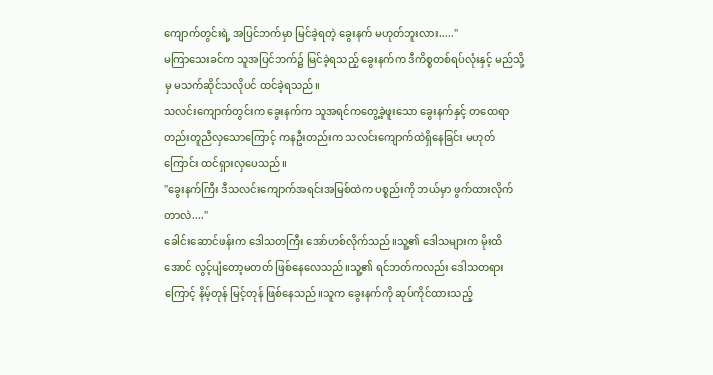ကျောက်တွင်းရဲ့ အပြင်ဘက်မှာ မြင်ခဲ့ရတဲ့ ခွေးနက် မဟုတ်ဘူးလား....."
မကြာသေးခင်က သူအပြင်ဘက်၌ မြင်ခဲ့ရသည့် ခွေးနက်က ဒီကိစ္စတစ်ရပ်လုံးနှင့် မည်သို့မှ မသက်ဆိုင်သလိုပင် ထင်ခဲ့ရသည်။
သလင်းကျောက်တွင်းက ခွေးနက်က သူအရင်ကတွေ့ခဲ့ဖူးသော ခွေးနက်နှင့် တထေရာတည်းတူညီလှသောကြောင့် ကနဦးတည်းက သလင်းကျောက်ထဲရှိနေခြင်း မဟုတ်ကြောင်း ထင်ရှားလှပေသည်။
"ခွေးနက်ကြီး ဒီသလင်းကျောက်အရင်းအမြစ်ထဲက ပစ္စည်းကို ဘယ်မှာ ဖွက်ထားလိုက်တာလဲ...."
ခေါင်းဆောင်ဖန်းက ဒေါသတကြီး အော်ဟစ်လိုက်သည်။သူ့၏ ဒေါသများက မိုးထိအောင် လွင့်ပျံတော့မတတ် ဖြစ်နေလေသည်။သူ့၏ ရင်ဘတ်ကလည်း ဒေါသတရားကြောင့် နိမ့်တုန် မြင့်တုန် ဖြစ်နေသည်။သူက ခွေးနက်ကို ဆုပ်ကိုင်ထားသည့်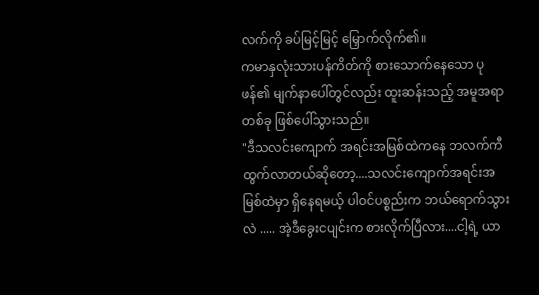လက်ကို ခပ်မြင့်မြင့် မြှောက်လိုက်၏။
ကမာနှလုံးသားပန်ကိတ်ကို စားသောက်နေသော ပုဖန်၏ မျက်နာပေါ်တွင်လည်း ထူးဆန်းသည့် အမူအရာတစ်ခု ဖြစ်ပေါ်သွားသည်။
"ဒီသလင်းကျောက် အရင်းအမြစ်ထဲကနေ ဘလက်ကီထွက်လာတယ်ဆိုတော့....သလင်းကျောက်အရင်းအမြစ်ထဲမှာ ရှိနေရမယ့် ပါဝင်ပစ္စည်းက ဘယ်ရောက်သွားလဲ ..... အဲ့ဒီခွေးငပျင်းက စားလိုက်ပြီလား....ငါ့ရဲ့ ယာ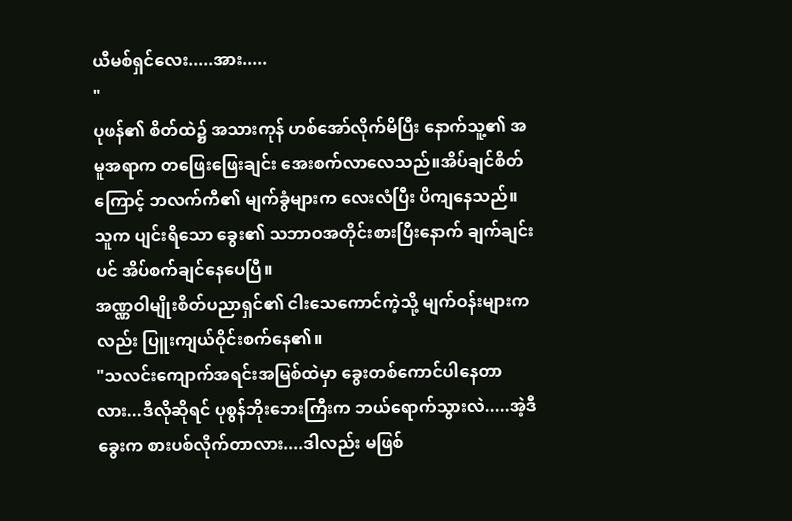ယီမစ်ရှင်လေး.....အား.....
"
ပုဖန်၏ စိတ်ထဲ၌ အသားကုန် ဟစ်အော်လိုက်မိပြီး နောက်သူ့၏ အမူအရာက တဖြေးဖြေးချင်း အေးစက်လာလေသည်။အိပ်ချင်စိတ်ကြောင့် ဘလက်ကီ၏ မျက်ခွံများက လေးလံပြီး ပိကျနေသည်။သူက ပျင်းရိသော ခွေး၏ သဘာဝအတိုင်းစားပြီးနောက် ချက်ချင်းပင် အိပ်စက်ချင်နေပေပြီ။
အဏ္ဏဝါမျိုးစိတ်ပညာရှင်၏ ငါးသေကောင်ကဲ့သို့ မျက်ဝန်းများကလည်း ပြူးကျယ်ဝိုင်းစက်နေ၏။
"သလင်းကျောက်အရင်းအမြစ်ထဲမှာ ခွေးတစ်ကောင်ပါနေတာလား...ဒီလိုဆိုရင် ပုစွန်ဘိုးဘေးကြီးက ဘယ်ရောက်သွားလဲ.....အဲ့ဒီခွေးက စားပစ်လိုက်တာလား....ဒါလည်း မဖြစ်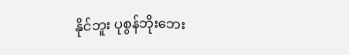နိုင်ဘူး ပုစွန်ဘိုးဘေး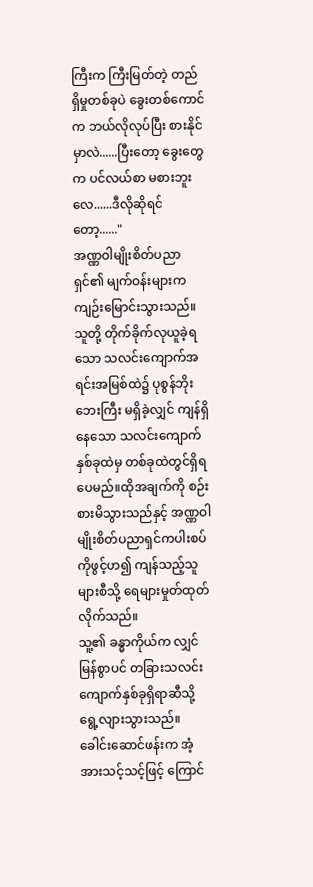ကြီးက ကြီးမြတ်တဲ့ တည်ရှိမှုတစ်ခုပဲ ခွေးတစ်ကောင်က ဘယ်လိုလုပ်ပြီး စားနိုင်မှာလဲ......ပြီးတော့ ခွေးတွေက ပင်လယ်စာ မစားဘူးလေ......ဒီလိုဆိုရင်တော့......"
အဏ္ဏဝါမျိုးစိတ်ပညာရှင်၏ မျက်ဝန်းများက ကျဉ်းမြောင်းသွားသည်။သူတို့ တိုက်ခိုက်လုယူခဲ့ရသော သလင်းကျောက်အရင်းအမြစ်ထဲ၌ ပုစွန်ဘိုးဘေးကြီး မရှိခဲ့လျှင် ကျန်ရှိနေသော သလင်းကျောက်နှစ်ခုထဲမှ တစ်ခုထဲတွင်ရှိရပေမည်။ထိုအချက်ကို စဉ်းစားမိသွားသည်နှင့် အဏ္ဏဝါမျိုးစိတ်ပညာရှင်ကပါးစပ်ကိုဖွင့်ဟ၍ ကျန်သည့်သူများစီသို့ ရေများမှုတ်ထုတ်လိုက်သည်။
သူ့၏ ခန္ဓာကိုယ်က လျှင်မြန်စွာပင် တခြားသလင်းကျောက်နှစ်ခုရှိရာဆီသို့ ရွေ့လျားသွားသည်။
ခေါင်းဆောင်ဖန်းက အံ့အားသင့်သင့်ဖြင့် ကြောင်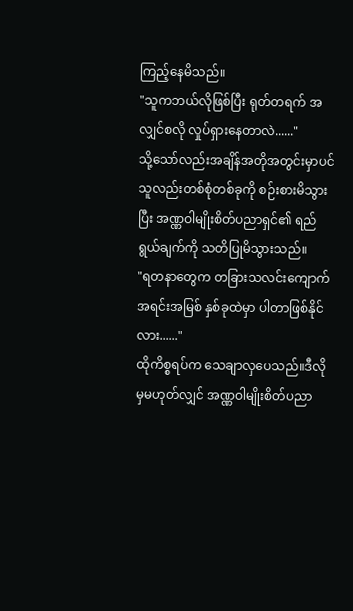ကြည့်နေမိသည်။
"သူကဘယ်လိုဖြစ်ပြီး ရုတ်တရက် အလျှင်စလို လှုပ်ရှားနေတာလဲ......"
သို့သော်လည်းအချိန်အတိုအတွင်းမှာပင် သူလည်းတစ်စုံတစ်ခုကို စဉ်းစားမိသွားပြီး အဏ္ဏဝါမျိုးစိတ်ပညာရှင်၏ ရည်ရွယ်ချက်ကို သတိပြုမိသွားသည်။
"ရတနာတွေက တခြားသလင်းကျောက် အရင်းအမြစ် နှစ်ခုထဲမှာ ပါတာဖြစ်နိုင်လား......"
ထိုကိစ္စရပ်က သေချာလှပေသည်။ဒီလိုမှမဟုတ်လျှင် အဏ္ဏဝါမျိုးစိတ်ပညာ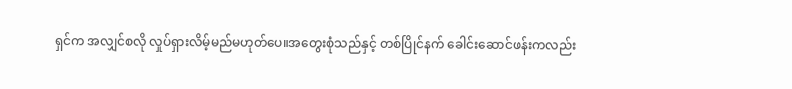ရှင်က အလျှင်စလို လှုပ်ရှားလိမ့်မည်မဟုတ်ပေ။အတွေးစုံသည်နှင့် တစ်ပြိုင်နက် ခေါင်းဆောင်ဖန်းကလည်း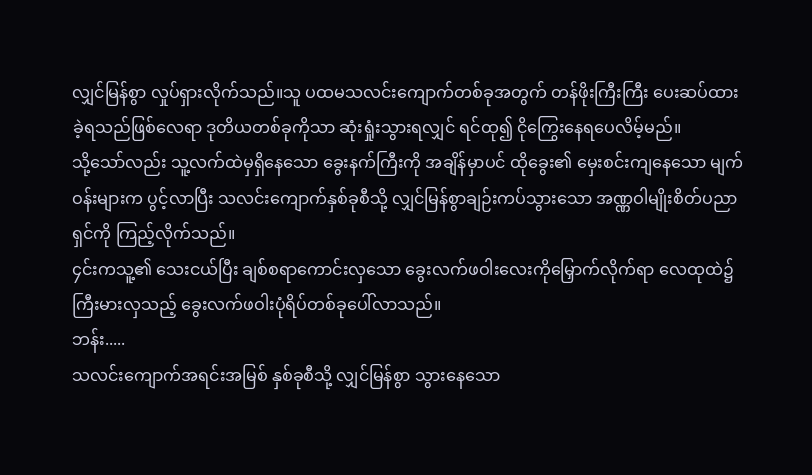လျှင်မြန်စွာ လှုပ်ရှားလိုက်သည်။သူ ပထမသလင်းကျောက်တစ်ခုအတွက် တန်ဖိုးကြီးကြီး ပေးဆပ်ထားခဲ့ရသည်ဖြစ်လေရာ ဒုတိယတစ်ခုကိုသာ ဆုံးရှုံးသွားရလျှင် ရင်ထု၍ ငိုကြွေးနေရပေလိမ့်မည်။
သို့သော်လည်း သူ့လက်ထဲမှရှိနေသော ခွေးနက်ကြီးကို အချိန်မှာပင် ထိုခွေး၏ မှေးစင်းကျနေသော မျက်ဝန်းများက ပွင့်လာပြီး သလင်းကျောက်နှစ်ခုစီသို့ လျှင်မြန်စွာချဉ်းကပ်သွားသော အဏ္ဏဝါမျိုးစိတ်ပညာရှင်ကို ကြည့်လိုက်သည်။
၄င်းကသူ့၏ သေးငယ်ပြီး ချစ်စရာကောင်းလှသော ခွေးလက်ဖဝါးလေးကိုမြှောက်လိုက်ရာ လေထုထဲ၌ ကြီးမားလှသည့် ခွေးလက်ဖဝါးပုံရိပ်တစ်ခုပေါ်လာသည်။
ဘန်း.....
သလင်းကျောက်အရင်းအမြစ် နှစ်ခုစီသို့ လျှင်မြန်စွာ သွားနေသော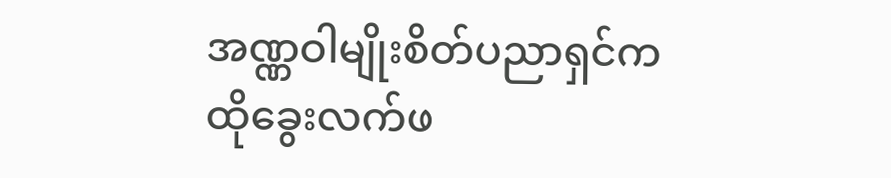အဏ္ဏဝါမျိုးစိတ်ပညာရှင်က ထိုခွေးလက်ဖ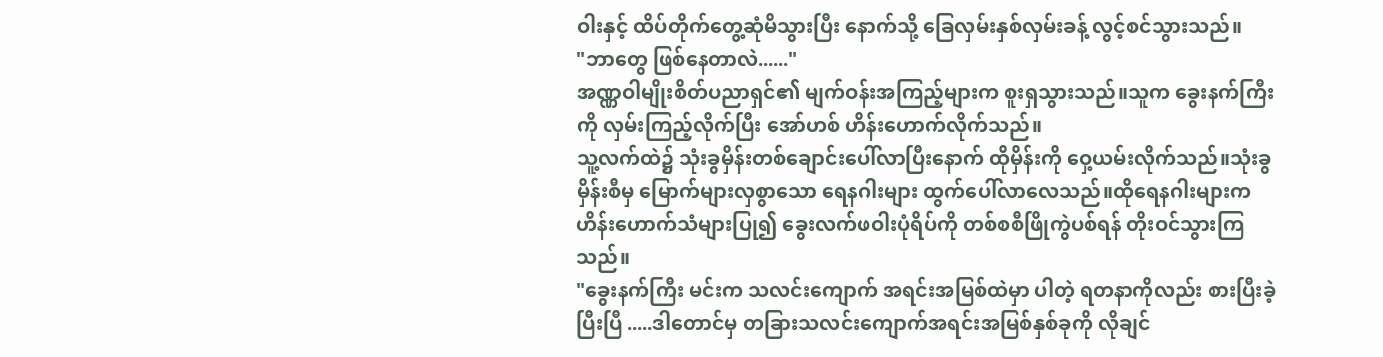ဝါးနှင့် ထိပ်တိုက်တွေ့ဆုံမိသွားပြီး နောက်သို့ ခြေလှမ်းနှစ်လှမ်းခန့် လွင့်စင်သွားသည်။
"ဘာတွေ ဖြစ်နေတာလဲ......"
အဏ္ဏဝါမျိုးစိတ်ပညာရှင်၏ မျက်ဝန်းအကြည့်များက စူးရှသွားသည်။သူက ခွေးနက်ကြီးကို လှမ်းကြည့်လိုက်ပြီး အော်ဟစ် ဟိန်းဟောက်လိုက်သည်။
သူ့လက်ထဲ၌ သုံးခွမှိန်းတစ်ချောင်းပေါ်လာပြီးနောက် ထိုမှိန်းကို ဝှေ့ယမ်းလိုက်သည်။သုံးခွမှိန်းစီမှ မြောက်များလှစွာသော ရေနဂါးများ ထွက်ပေါ်လာလေသည်။ထိုရေနဂါးများက ဟိန်းဟောက်သံများပြု၍ ခွေးလက်ဖဝါးပုံရိပ်ကို တစ်စစီဖြိုကွဲပစ်ရန် တိုးဝင်သွားကြသည်။
"ခွေးနက်ကြီး မင်းက သလင်းကျောက် အရင်းအမြစ်ထဲမှာ ပါတဲ့ ရတနာကိုလည်း စားပြီးခဲ့ပြီးပြီ .....ဒါတောင်မှ တခြားသလင်းကျောက်အရင်းအမြစ်နှစ်ခုကို လိုချင်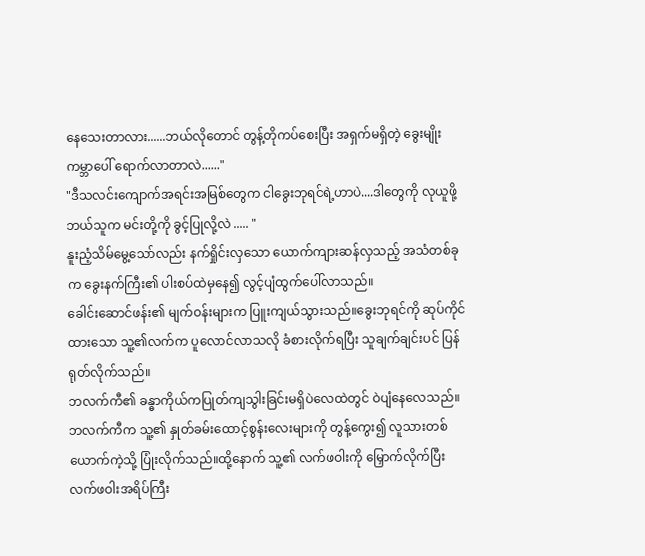နေသေးတာလား......ဘယ်လိုတောင် တွန့်တိုကပ်စေးပြီး အရှက်မရှိတဲ့ ခွေးမျိုး ကမ္ဘာပေါ် ရောက်လာတာလဲ......"
"ဒီသလင်းကျောက်အရင်းအမြစ်တွေက ငါခွေးဘုရင်ရဲ့ဟာပဲ....ဒါတွေကို လုယူဖို့ ဘယ်သူက မင်းတို့ကို ခွင့်ပြုလို့လဲ ..... "
နူးညံ့သိမ်မွေ့သော်လည်း နက်ရှိုင်းလှသော ယောက်ကျားဆန်လှသည့် အသံတစ်ခုက ခွေးနက်ကြီး၏ ပါးစပ်ထဲမှနေ၍ လွင့်ပျံထွက်ပေါ်လာသည်။
ခေါင်းဆောင်ဖန်း၏ မျက်ဝန်းများက ပြူးကျယ်သွားသည်။ခွေးဘုရင်ကို ဆုပ်ကိုင်ထားသော သူ့၏လက်က ပူလောင်လာသလို ခံစားလိုက်ရပြီး သူချက်ချင်းပင် ပြန်ရုတ်လိုက်သည်။
ဘလက်ကီ၏ ခန္ဓာကိုယ်ကပြုတ်ကျသွါးခြင်းမရှိပဲလေထဲတွင် ဝဲပျံနေလေသည်။
ဘလက်ကီက သူ့၏ နှုတ်ခမ်းထောင့်စွန်းလေးများကို တွန့်ကွေး၍ လူသားတစ်ယောက်ကဲ့သို့ ပြုံးလိုက်သည်။ထို့နောက် သူ့၏ လက်ဖဝါးကို မြှောက်လိုက်ပြီး လက်ဖဝါးအရိပ်ကြီး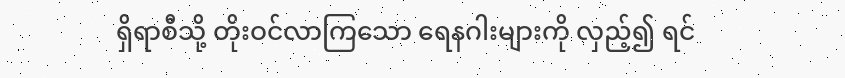ရှိရာစီသို့ တိုးဝင်လာကြသော ရေနဂါးများကို လှည့်၍ ရင်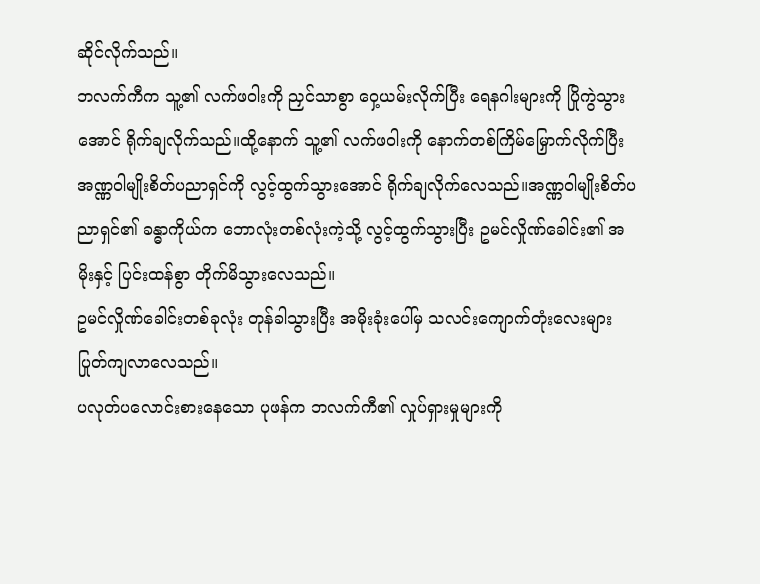ဆိုင်လိုက်သည်။
ဘလက်ကီက သူ့၏ လက်ဖဝါးကို ညှင်သာစွာ ဝှေ့ယမ်းလိုက်ပြီး ရေနဂါးများကို ပြိုကွဲသွားအောင် ရိုက်ချလိုက်သည်။ထို့နောက် သူ့၏ လက်ဖဝါးကို နောက်တစ်ကြိမ်မြှောက်လိုက်ပြီး အဏ္ဏဝါမျိုးစိတ်ပညာရှင်ကို လွင့်ထွက်သွားအောင် ရိုက်ချလိုက်လေသည်။အဏ္ဏဝါမျိုးစိတ်ပညာရှင်၏ ခန္ဓာကိုယ်က ဘောလုံးတစ်လုံးကဲ့သို့ လွင့်ထွက်သွားပြီး ဥမင်လှိုဏ်ခေါင်း၏ အမိုးနှင့် ပြင်းထန်စွာ တိုက်မိသွားလေသည်။
ဥမင်လှိုဏ်ခေါင်းတစ်ခုလုံး တုန်ခါသွားပြီး အမိုးခုံးပေါ်မှ သလင်းကျောက်တုံးလေးများ ပြုတ်ကျလာလေသည်။
ပလုတ်ပလောင်းစားနေသော ပုဖန်က ဘလက်ကီ၏ လှုပ်ရှားမှုများကို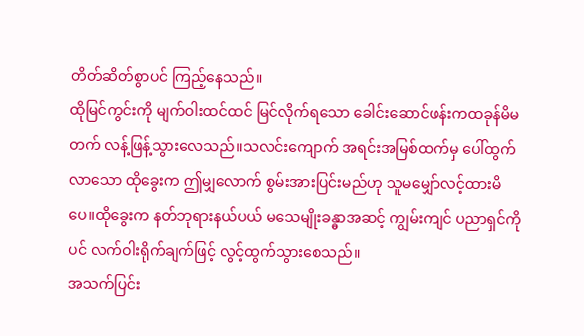တိတ်ဆိတ်စွာပင် ကြည့်နေသည်။
ထိုမြင်ကွင်းကို မျက်ဝါးထင်ထင် မြင်လိုက်ရသော ခေါင်းဆောင်ဖန်းကထခုန်မိမတက် လန့်ဖြန့်သွားလေသည်။သလင်းကျောက် အရင်းအမြစ်ထက်မှ ပေါ်ထွက်လာသော ထိုခွေးက ဤမျှလောက် စွမ်းအားပြင်းမည်ဟု သူမမျှော်လင့်ထားမိပေ။ထိုခွေးက နတ်ဘုရားနယ်ပယ် မသေမျိုးခန္ဓာအဆင့် ကျွမ်းကျင် ပညာရှင်ကိုပင် လက်ဝါးရိုက်ချက်ဖြင့် လွင့်ထွက်သွားစေသည်။
အသက်ပြင်း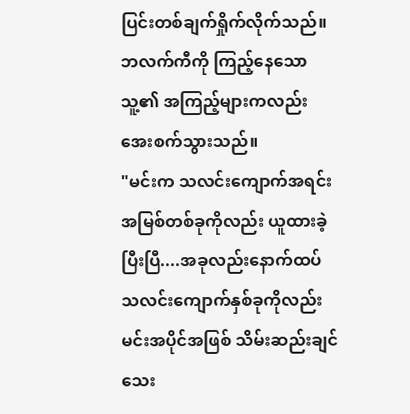ပြင်းတစ်ချက်ရှိုက်လိုက်သည်။ဘလက်ကီကို ကြည့်နေသော သူ့၏ အကြည့်များကလည်း အေးစက်သွားသည်။
"မင်းက သလင်းကျောက်အရင်းအမြစ်တစ်ခုကိုလည်း ယူထားခဲ့ပြီးပြီ....အခုလည်းနောက်ထပ် သလင်းကျောက်နှစ်ခုကိုလည်း မင်းအပိုင်အဖြစ် သိမ်းဆည်းချင်သေး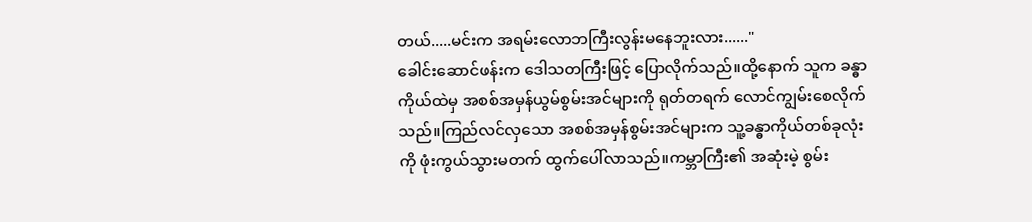တယ်.....မင်းက အရမ်းလောဘကြီးလွန်းမနေဘူးလား......"
ခေါင်းဆောင်ဖန်းက ဒေါသတကြီးဖြင့် ပြောလိုက်သည်။ထို့နောက် သူက ခန္ဓာကိုယ်ထဲမှ အစစ်အမှန်ယွမ်စွမ်းအင်များကို ရုတ်တရက် လောင်ကျွမ်းစေလိုက်သည်။ကြည်လင်လှသော အစစ်အမှန်စွမ်းအင်များက သူ့ခန္ဓာကိုယ်တစ်ခုလုံးကို ဖုံးကွယ်သွားမတက် ထွက်ပေါ်လာသည်။ကမ္ဘာကြီး၏ အဆုံးမဲ့ စွမ်း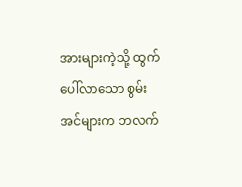အားများကဲ့သို့ ထွက်ပေါ်လာသော စွမ်းအင်များက ဘလက်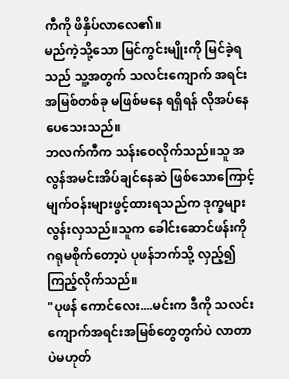ကီကို ဖိနှိပ်လာလေ၏။
မည်ကဲ့သို့သော မြင်ကွင်းမျိုးကို မြင်ခဲ့ရသည် သူ့အတွက် သလင်းကျောက် အရင်းအမြစ်တစ်ခု မဖြစ်မနေ ရရှိရန် လိုအပ်နေပေသေးသည်။
ဘလက်ကီက သန်းဝေလိုက်သည်။သူ အလွန်အမင်းအိပ်ချင်နေဆဲ ဖြစ်သောကြောင့် မျက်ဝန်းများဖွင့်ထားရသည်က ဒုက္ခများလွန်းလှသည်။သူက ခေါင်းဆောင်ဖန်းကို ဂရုမစိုက်တော့ပဲ ပုဖန်ဘက်သို့ လှည့်၍ ကြည့်လိုက်သည်။
"ပုဖန် ကောင်လေး....မင်းက ဒီကို သလင်းကျောက်အရင်းအမြစ်တွေတွက်ပဲ လာတာပဲမဟုတ်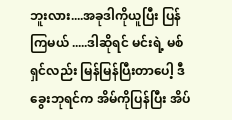ဘူးလား....အခုဒါကိုယူပြီး ပြန်ကြမယ် .....ဒါဆိုရင် မင်းရဲ့ မစ်ရှင်လည်း မြန်မြန်ပြီးတာပေါ့ ဒီခွေးဘုရင်က အိမ်ကိုပြန်ပြီး အိပ်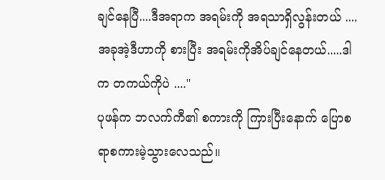ချင်နေပြီ....ဒီအရာက အရမ်းကို အရသာရှိလွန်းတယ် ....အခုအဲ့ဒီဟာကို စားပြီး အရမ်းကိုအိပ်ချင်နေတယ်.....ဒါက တကယ်ကိုပဲ ...."
ပုဖန်က ဘလက်ကီ၏ စကားကို ကြားပြီးနောက် ပြောစရာစကားမဲ့သွားလေသည်။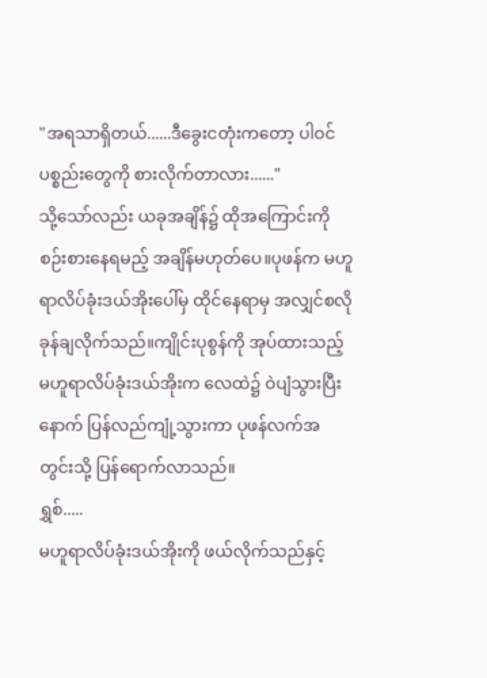"အရသာရှိတယ်......ဒီခွေးငတုံးကတော့ ပါဝင်ပစ္စည်းတွေကို စားလိုက်တာလား......"
သို့သော်လည်း ယခုအချိန်၌ ထိုအကြောင်းကို စဉ်းစားနေရမည့် အချိန်မဟုတ်ပေ။ပုဖန်က မဟူရာလိပ်ခုံးဒယ်အိုးပေါ်မှ ထိုင်နေရာမှ အလျှင်စလို ခုန်ချလိုက်သည်။ကျိုင်းပုစွန်ကို အုပ်ထားသည့် မဟူရာလိပ်ခုံးဒယ်အိုးက လေထဲ၌ ဝဲပျံသွားပြီးနောက် ပြန်လည်ကျုံ့သွားကာ ပုဖန်လက်အတွင်းသို့ ပြန်ရောက်လာသည်။
ရွှစ်.....
မဟူရာလိပ်ခုံးဒယ်အိုးကို ဖယ်လိုက်သည်နှင့်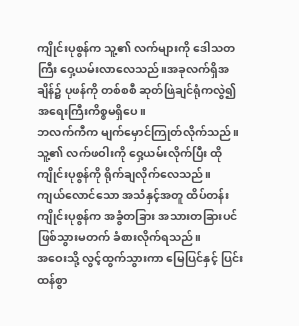ကျိုင်းပုစွန်က သူ့၏ လက်များကို ဒေါသတကြီး ဝှေ့ယမ်းလာလေသည်။အခုလက်ရှိအချိန်၌ ပုဖန်ကို တစ်စစီ ဆုတ်ဖြဲချင်ရုံကလွဲ၍ အရေးကြီးကိစ္စမရှိပေ။
ဘလက်ကီက မျက်မှောင်ကြုတ်လိုက်သည်။သူ့၏ လက်ဖဝါးကို ဝှေ့ယမ်းလိုက်ပြီး ထိုကျိုင်းပုစွန်ကို ရိုက်ချလိုက်လေသည်။
ကျယ်လောင်သော အသံနှင့်အတူ ထိပ်တန်း ကျိုင်းပုစွန်က အခွံတခြား အသားတခြားပင် ဖြစ်သွားမတက် ခံစားလိုက်ရသည်။
အဝေးသို့ လွင့်ထွက်သွားကာ မြေပြင်နှင့် ပြင်းထန်စွာ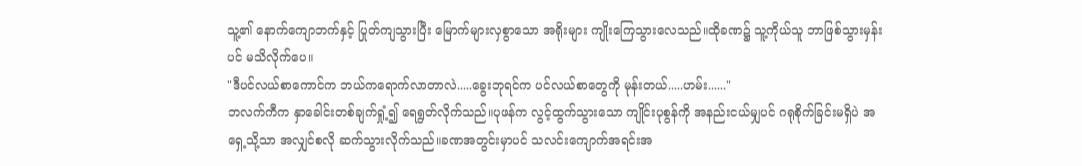သူ့၏ နောက်ကျောဘက်နှင့် ပြုတ်ကျသွားပြီး မြောက်များလှစွာသော အရိုးများ ကျိုးကြေသွားလေသည်။ထိုခဏ၌ သူ့ကိုယ်သူ ဘာဖြစ်သွားမှန်းပင် မသိလိုက်ပေ။
"ဒီပင်လယ်စာကောင်က ဘယ်ကရောက်လာတာလဲ.....ခွေးဘုရင်က ပင်လယ်စာတွေကို မုန်းတယ်.....ဟမ်း......"
ဘလက်ကီက နှာခေါင်းတစ်ချက်ရှုံ့၍ ရေရွတ်လိုက်သည်။ပုဖန်က လွင့်ထွက်သွားသော ကျိုင်းပုစွန်ကို အနည်းငယ်မျှပင် ဂရုစိုက်ခြင်းမရှိပဲ အရှေ့သို့သာ အလျှင်စလို ဆက်သွားလိုက်သည်။ခဏအတွင်းမှာပင် သလင်းကျောက်အရင်းအ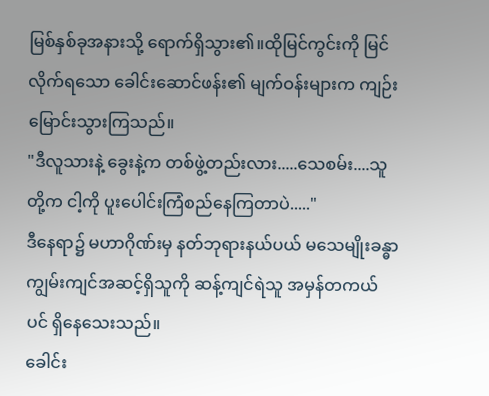မြစ်နှစ်ခုအနားသို့ ရောက်ရှိသွား၏။ထိုမြင်ကွင်းကို မြင်လိုက်ရသော ခေါင်းဆောင်ဖန်း၏ မျက်ဝန်းများက ကျဉ်းမြောင်းသွားကြသည်။
"ဒီလူသားနဲ့ ခွေးနဲ့က တစ်ဖွဲ့တည်းလား.....သေစမ်း....သူတို့က ငါ့ကို ပူးပေါင်းကြံစည်နေကြတာပဲ....."
ဒီနေရာ၌ မဟာဂိုဏ်းမှ နတ်ဘုရားနယ်ပယ် မသေမျိုးခန္ဓာ ကျွမ်းကျင်အဆင့်ရှိသူကို ဆန့်ကျင်ရဲသူ အမှန်တကယ်ပင် ရှိနေသေးသည်။
ခေါင်း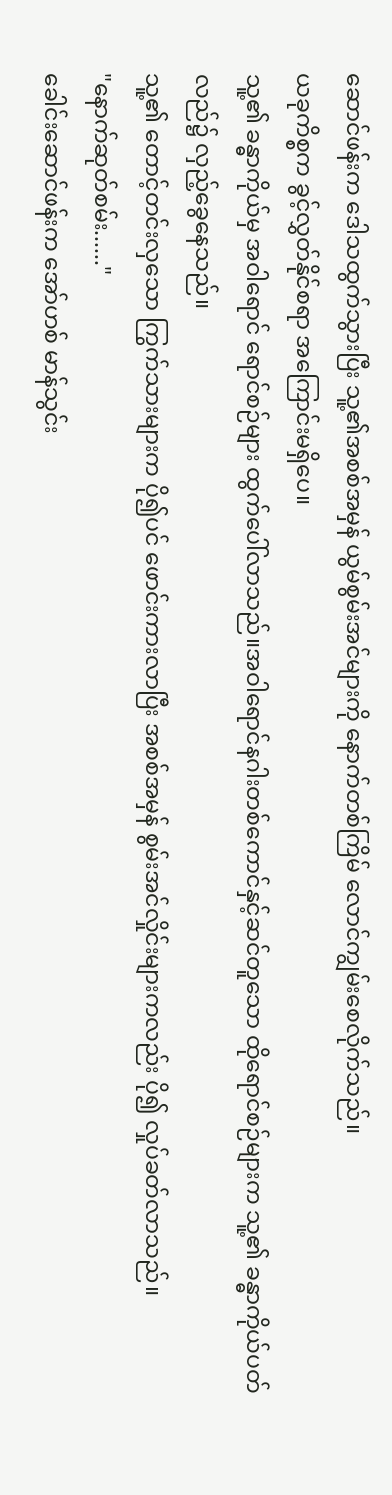ဆောင်ဖန်းက ဒေါသထွက်သွားပြီး သူ့၏အစစ်အမှန် ယွမ်စွမ်းအင်များကို နောက်တစ်ကြိမ် လောင်ကျွမ်းစေလိုက်သည်။
ယခုကိစ္စက ခွင့်လွှတ်နိုင်စရာ အကြောင်းမရှိပေ။
သူ့၏ ခန္ဓာကိုယ်မှ အဝါရောင် ရောင်စဉ်များ ထွက်ပေါ်လာသည်။အဝါရောင်နဂါးတစ်ကောင်နှင့်ဆင်တူသော ထိုရောင်စဉ်များက သူ့၏ ခန္ဓာကိုယ်ပတ်လည်၌ လှည့်ခွေနေသည်။
သူ့၏ တောင့်တင်းလှသော ကြွက်သားများက ပို၍ပင် ဖောင်းကားလာပြီး အစစ်အမှန် စွမ်းအင်လှိုင်းများကလည်း ပို၍ လှုပ်ခတ်လာသည်။
"နောက်ဆုတ်စမ်း......"
ခေါင်းဆောင်ဖန်းက အော်ဟစ် မာန်သွင်း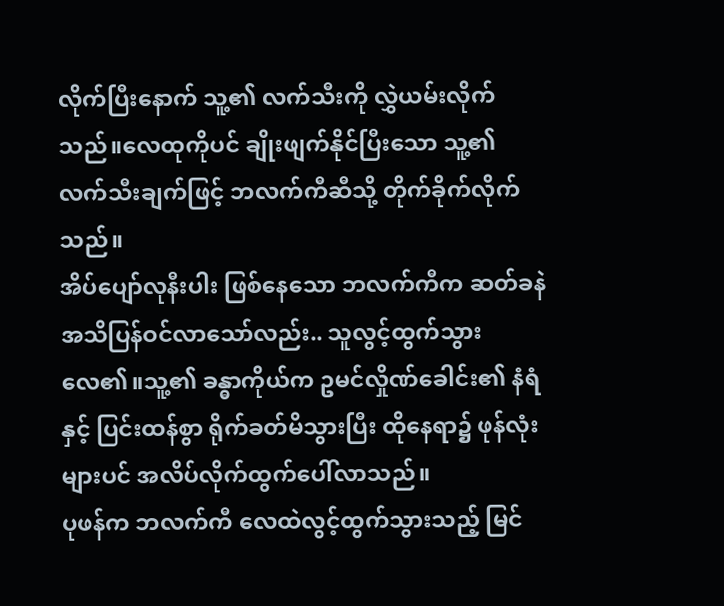လိုက်ပြီးနောက် သူ့၏ လက်သီးကို လွှဲယမ်းလိုက်သည်။လေထုကိုပင် ချိုးဖျက်နိုင်ပြီးသော သူ့၏ လက်သီးချက်ဖြင့် ဘလက်ကီဆီသို့ တိုက်ခိုက်လိုက်သည်။
အိပ်ပျော်လုနီးပါး ဖြစ်နေသော ဘလက်ကီက ဆတ်ခနဲ အသိပြန်ဝင်လာသော်လည်း.. သူလွင့်ထွက်သွားလေ၏။သူ့၏ ခန္ဓာကိုယ်က ဥမင်လှိုဏ်ခေါင်း၏ နံရံနှင့် ပြင်းထန်စွာ ရိုက်ခတ်မိသွားပြီး ထိုနေရာ၌ ဖုန်လုံးများပင် အလိပ်လိုက်ထွက်ပေါ်လာသည်။
ပုဖန်က ဘလက်ကီ လေထဲလွင့်ထွက်သွားသည့် မြင်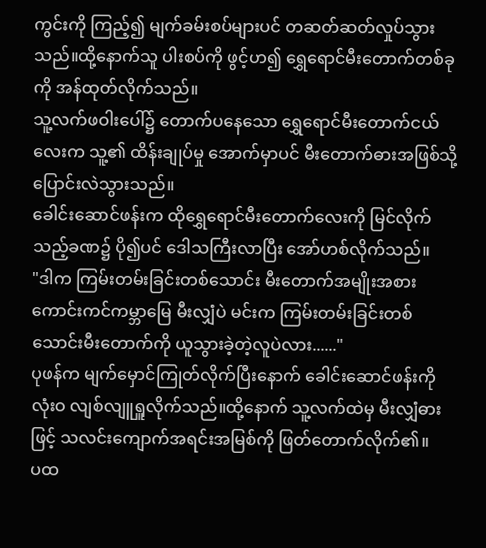ကွင်းကို ကြည့်၍ မျက်ခမ်းစပ်များပင် တဆတ်ဆတ်လှုပ်သွားသည်။ထို့နောက်သူ ပါးစပ်ကို ဖွင့်ဟ၍ ရွှေရောင်မီးတောက်တစ်ခုကို အန်ထုတ်လိုက်သည်။
သူ့လက်ဖဝါးပေါ်၌ တောက်ပနေသော ရွှေရောင်မီးတောက်ငယ်လေးက သူ့၏ ထိန်းချုပ်မှု အောက်မှာပင် မီးတောက်ဓားအဖြစ်သို့ ပြောင်းလဲသွားသည်။
ခေါင်းဆောင်ဖန်းက ထိုရွှေရောင်မီးတောက်လေးကို မြင်လိုက်သည့်ခဏ၌ ပို၍ပင် ဒေါသကြီးလာပြီး အော်ဟစ်လိုက်သည်။
"ဒါက ကြမ်းတမ်းခြင်းတစ်သောင်း မီးတောက်အမျိုးအစား ကောင်းကင်ကမ္ဘာမြေ မီးလျှံပဲ မင်းက ကြမ်းတမ်းခြင်းတစ်သောင်းမီးတောက်ကို ယူသွားခဲ့တဲ့လူပဲလား......"
ပုဖန်က မျက်မှောင်ကြုတ်လိုက်ပြီးနောက် ခေါင်းဆောင်ဖန်းကို လုံးဝ လျစ်လျူရှူလိုက်သည်။ထို့နောက် သူ့လက်ထဲမှ မီးလျှံဓားဖြင့် သလင်းကျောက်အရင်းအမြစ်ကို ဖြတ်တောက်လိုက်၏။
ပထ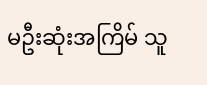မဦးဆုံးအကြိမ် သူ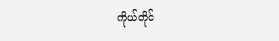ကိုယ်တိုင်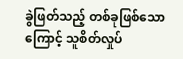ခွဲဖြတ်သည့် တစ်ခုဖြစ်သောကြောင့် သူစိတ်လှုပ်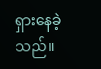ရှားနေခဲ့သည်။